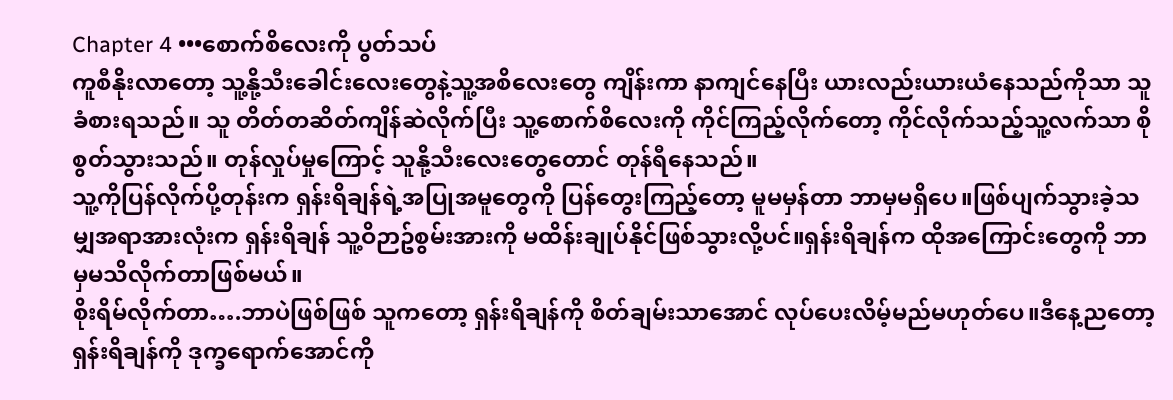Chapter 4 •••စောက်စိလေးကို ပွတ်သပ်
ကူစီနိုးလာတော့ သူ့နို့သီးခေါင်းလေးတွေနဲ့သူ့အစိလေးတွေ ကျိန်းကာ နာကျင်နေပြီး ယားလည်းယားယံနေသည်ကိုသာ သူခံစားရသည်။ သူ တိတ်တဆိတ်ကျိန်ဆဲလိုက်ပြီး သူ့စောက်စိလေးကို ကိုင်ကြည့်လိုက်တော့ ကိုင်လိုက်သည့်သူ့လက်သာ စိုစွတ်သွားသည်။ တုန်လှုပ်မှုကြောင့် သူနို့သီးလေးတွေတောင် တုန်ရီနေသည်။
သူ့ကိုပြန်လိုက်ပို့တုန်းက ရှန်းရိချန်ရဲ့အပြုအမူတွေကို ပြန်တွေးကြည့်တော့ မူမမှန်တာ ဘာမှမရှိပေ။ဖြစ်ပျက်သွားခဲ့သမျှအရာအားလုံးက ရှန်းရိချန် သူ့ဝိဉာဥ်စွမ်းအားကို မထိန်းချုပ်နိုင်ဖြစ်သွားလို့ပင်။ရှန်းရိချန်က ထိုအကြောင်းတွေကို ဘာမှမသိလိုက်တာဖြစ်မယ်။
စိုးရိမ်လိုက်တာ….ဘာပဲဖြစ်ဖြစ် သူကတော့ ရှန်းရိချန်ကို စိတ်ချမ်းသာအောင် လုပ်ပေးလိမ့်မည်မဟုတ်ပေ။ဒီနေ့ညတော့ ရှန်းရိချန်ကို ဒုက္ခရောက်အောင်ကို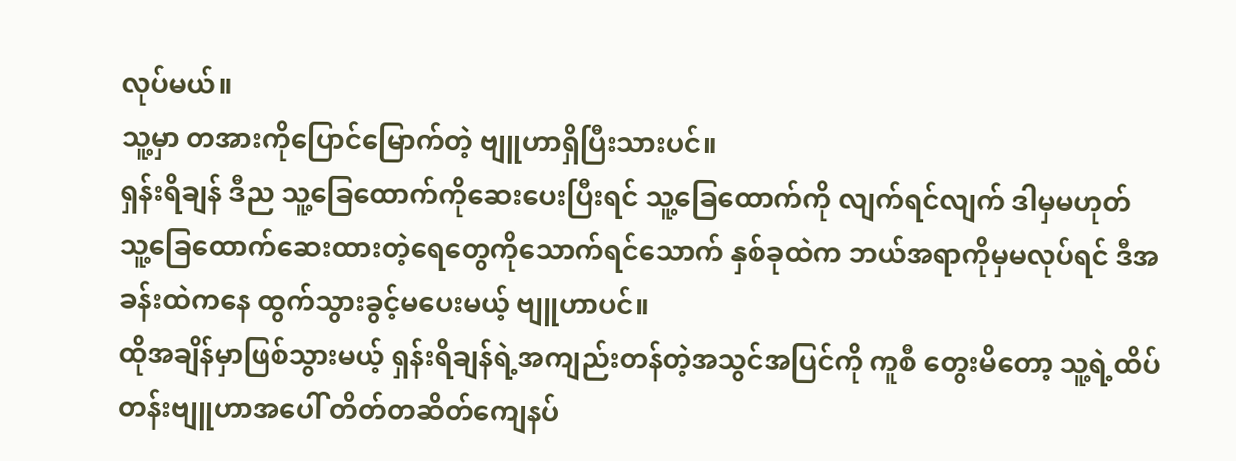လုပ်မယ်။
သူ့မှာ တအားကိုပြောင်မြောက်တဲ့ ဗျူဟာရှိပြီးသားပင်။
ရှန်းရိချန် ဒီည သူ့ခြေထောက်ကိုဆေးပေးပြီးရင် သူ့ခြေထောက်ကို လျက်ရင်လျက် ဒါမှမဟုတ် သူ့ခြေထောက်ဆေးထားတဲ့ရေတွေကိုသောက်ရင်သောက် နှစ်ခုထဲက ဘယ်အရာကိုမှမလုပ်ရင် ဒီအခန်းထဲကနေ ထွက်သွားခွင့်မပေးမယ့် ဗျူဟာပင်။
ထိုအချိန်မှာဖြစ်သွားမယ့် ရှန်းရိချန်ရဲ့အကျည်းတန်တဲ့အသွင်အပြင်ကို ကူစီ တွေးမိတော့ သူ့ရဲ့ထိပ်တန်းဗျူဟာအပေါ် တိတ်တဆိတ်ကျေနပ်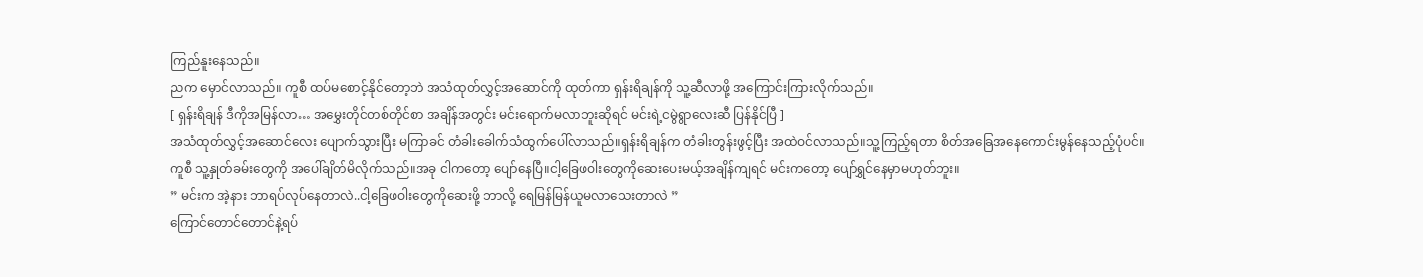ကြည်နူးနေသည်။
ညက မှောင်လာသည်။ ကူစီ ထပ်မစောင့်နိုင်တော့ဘဲ အသံထုတ်လွှင့်အဆောင်ကို ထုတ်ကာ ရှန်းရိချန်ကို သူ့ဆီလာဖို့ အကြောင်းကြားလိုက်သည်။
[ ရှန်းရိချန် ဒီကိုအမြန်လာ… အမွှေးတိုင်တစ်တိုင်စာ အချိန်အတွင်း မင်းရောက်မလာဘူးဆိုရင် မင်းရဲ့ငမွဲရွာလေးဆီ ပြန်နိုင်ပြီ ]
အသံထုတ်လွှင့်အဆောင်လေး ပျောက်သွားပြီး မကြာခင် တံခါးခေါက်သံထွက်ပေါ်လာသည်။ရှန်းရိချန်က တံခါးတွန်းဖွင့်ပြီး အထဲဝင်လာသည်။သူ့ကြည့်ရတာ စိတ်အခြေအနေကောင်းမွန်နေသည့်ပုံပင်။
ကူစီ သူ့နှုတ်ခမ်းတွေကို အပေါ်ချိတ်မိလိုက်သည်။အခု ငါကတော့ ပျော်နေပြီ။ငါ့ခြေဖဝါးတွေကိုဆေးပေးမယ့်အချိန်ကျရင် မင်းကတော့ ပျော်ရွှင်နေမှာမဟုတ်ဘူး။
” မင်းက အဲ့နား ဘာရပ်လုပ်နေတာလဲ..ငါ့ခြေဖဝါးတွေကိုဆေးဖို့ ဘာလို့ ရေမြန်မြန်ယူမလာသေးတာလဲ ”
ကြောင်တောင်တောင်နဲ့ရပ်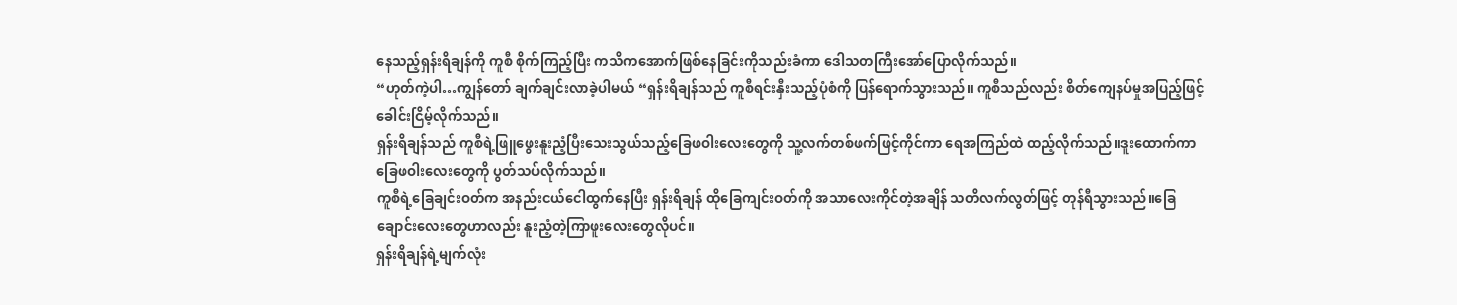နေသည့်ရှန်းရိချန်ကို ကူစီ စိုက်ကြည့်ပြီး ကသိကအောက်ဖြစ်နေခြင်းကိုသည်းခံကာ ဒေါသတကြီးအော်ပြောလိုက်သည်။
“ဟုတ်ကဲ့ပါ…ကျွန်တော် ချက်ချင်းလာခဲ့ပါမယ် “ရှန်းရိချန်သည် ကူစီရင်းနှီးသည့်ပုံစံကို ပြန်ရောက်သွားသည်။ ကူစီသည်လည်း စိတ်ကျေနပ်မှုအပြည့်ဖြင့် ခေါင်းငြိမ့်လိုက်သည်။
ရှန်းရိချန်သည် ကူစီရဲ့ဖြူဖွေးနူးညံ့ပြီးသေးသွယ်သည့်ခြေဖဝါးလေးတွေကို သူ့လက်တစ်ဖက်ဖြင့်ကိုင်ကာ ရေအကြည်ထဲ ထည့်လိုက်သည်။ဒူးထောက်ကာ ခြေဖဝါးလေးတွေကို ပွတ်သပ်လိုက်သည်။
ကူစီရဲ့ခြေချင်းဝတ်က အနည်းငယ်ငေါထွက်နေပြီး ရှန်းရိချန် ထိုခြေကျင်းဝတ်ကို အသာလေးကိုင်တဲ့အချိန် သတိလက်လွတ်ဖြင့် တုန်ရီသွားသည်။ခြေချောင်းလေးတွေဟာလည်း နူးညံ့တဲ့ကြာဖူးလေးတွေလိုပင်။
ရှန်းရိချန်ရဲ့မျက်လုံး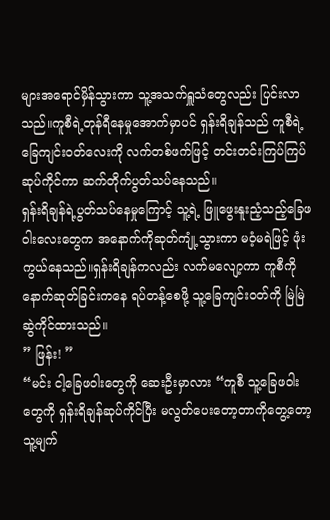များအရောင်မှိန်သွားကာ သူ့အသက်ရှူသံတွေလည်း ပြင်းလာသည်။ကူစီရဲ့တုန်ရီနေမှုအောက်မှာပင် ရှန်းရိချန်သည် ကူစီရဲ့ခြေကျင်းဝတ်လေးကို လက်တစ်ဖက်ဖြင့် တင်းတင်းကြပ်ကြပ်ဆုပ်ကိုင်ကာ ဆက်တိုက်ပွတ်သပ်နေသည်။
ရှန်းရိချန်ရဲ့ပွတ်သပ်နေမှုကြောင့် သူ့ရဲ့ ဖြူဖွေးနူးညံ့သည့်ခြေဖဝါးလေးတွေက အနောက်ကိုဆုတ်ကျုံ့သွားကာ မဝံ့မရဲဖြင့် ဖုံးကွယ်နေသည်။ရှန်းရိချန်ကလည်း လက်မလျော့ကာ ကူစီကို နောက်ဆုတ်ခြင်းကနေ ရပ်တန့်စေဖို့ သူ့ခြေကျင်းဝတ်ကို မြဲမြဲဆွဲကိုင်ထားသည်။
” ဖြန်း! ”
“မင်း ငါ့ခြေဖဝါးတွေကို ဆေးဦးမှာလား “ကူစီ သူ့ခြေဖဝါးတွေကို ရှန်းရိချန်ဆုပ်ကိုင်ပြီး မလွတ်ပေးတော့တာကိုတွေ့တော့ သူ့မျက်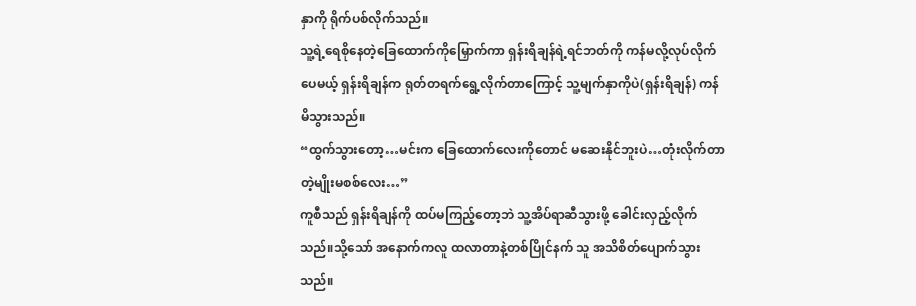နှာကို ရိုက်ပစ်လိုက်သည်။
သူ့ရဲ့ရေစိုနေတဲ့ခြေထောက်ကိုမြှောက်ကာ ရှန်းရိချန်ရဲ့ရင်ဘတ်ကို ကန်မလို့လုပ်လိုက်ပေမယ့် ရှန်းရိချန်က ရုတ်တရက်ရွေ့လိုက်တာကြောင့် သူ့မျက်နှာကိုပဲ(ရှန်းရိချန်) ကန်မိသွားသည်။
“ထွက်သွားတော့…မင်းက ခြေထောက်လေးကိုတောင် မဆေးနိုင်ဘူးပဲ…တုံးလိုက်တာတဲ့မျိုးမစစ်လေး…”
ကူစီသည် ရှန်းရိချန်ကို ထပ်မကြည့်တော့ဘဲ သူ့အိပ်ရာဆီသွားဖို့ ခေါင်းလှည့်လိုက်သည်။သို့သော် အနောက်ကလူ ထလာတာနဲ့တစ်ပြိုင်နက် သူ အသိစိတ်ပျောက်သွားသည်။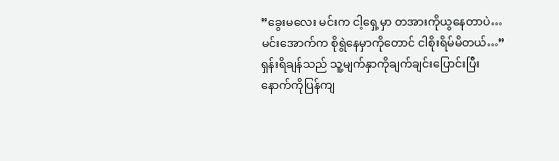”ခွေးမလေး မင်းက ငါ့ရှေ့မှာ တအားကိုယွနေတာပဲ…မင်းအောက်က စိုရွဲနေမှာကိုတောင် ငါစိုးရိမ်မိတယ်…”
ရှန်းရိချန်သည် သူ့မျက်နှာကိုချက်ချင်းပြောင်းပြီး နောက်ကိုပြန်ကျ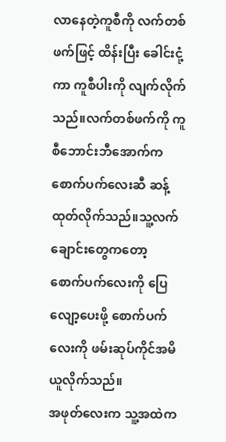လာနေတဲ့ကူစီကို လက်တစ်ဖက်ဖြင့် ထိန်းပြီး ခေါင်းငုံ့ကာ ကူစီပါးကို လျက်လိုက်သည်။လက်တစ်ဖက်ကို ကူစီဘောင်းဘီအောက်က စောက်ပက်လေးဆီ ဆန့်ထုတ်လိုက်သည်။သူ့လက်ချောင်းတွေကတော့ စောက်ပက်လေးကို ပြေလျော့ပေးဖို့ စောက်ပက်လေးကို ဖမ်းဆုပ်ကိုင်အမိယူလိုက်သည်။
အဖုတ်လေးက သူ့အထဲက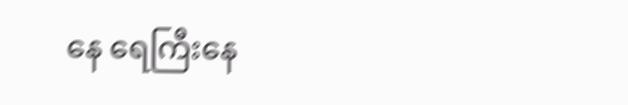နေ ရေကြီးနေ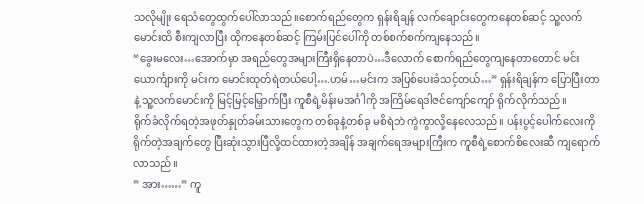သလိုမျိုး ရေသံတွေထွက်ပေါ်လာသည်။စောက်ရည်တွေက ရှန်းရိချန် လက်ချောင်းတွေကနေတစ်ဆင့် သူ့လက်မောင်းထိ စီးကျလာပြီး ထိုကနေတစ်ဆင့် ကြမ်းပြင်ပေါ်ကို တစ်စက်စက်ကျနေသည်။
“ခွေးမလေး…အောက်မှာ အရည်တွေအများကြီးရှိနေတာပဲ…ဒီလောက် စောက်ရည်တွေကျနေတာတောင် မင်းယောင်္ကျားကို မင်းက မောင်းထုတ်ရဲတယ်ပေါ့….ဟမ်…မင်းက အပြစ်ပေးခံသင့်တယ်…” ရှန်းရိချန်က ပြောပြီးတာနဲ့ သူ့လက်မောင်းကို မြင့်မြင့်မြှောက်ပြီး ကူစီရဲ့မိန်းမအင်္ဂါကို အကြိမ်ရေဒါဇင်ကျော်ကျော် ရိုက်လိုက်သည်။
ရိုက်ခံလိုက်ရတဲ့အဖုတ်နှုတ်ခမ်းသားတွေက တစ်ခုနဲ့တစ်ခု မစိရဲဘဲ ကွဲကွာလို့နေလေသည်။ ပန်းပွင့်ပေါက်လေးကို ရိုက်တဲ့အချက်တွေ ပြီးဆုံးသွားပြီလို့ထင်ထားတဲ့အချိန် အချက်ရေအများကြီးက ကူစီရဲ့စောက်စိလေးဆီ ကျရောက်လာသည်။
” အား……” ကူ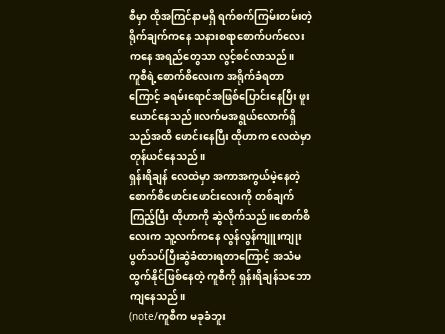စီမှာ ထိုအကြင်နာမရှိ ရက်စက်ကြမ်းတမ်းတဲ့ရိုက်ချက်ကနေ သနားစရာစောက်ပက်လေးကနေ အရည်တွေသာ လွင့်စင်လာသည်။
ကူစီရဲ့စောက်စိလေးက အရိုက်ခံရတာကြောင့် ခရမ်းရောင်အဖြစ်ပြောင်းနေပြီး ဖူးယောင်နေသည်။လက်မအရွယ်လောက်ရှိသည်အထိ ဖောင်းနေပြီး ထိုဟာက လေထဲမှာ တုန်ယင်နေသည်။
ရှန်းရိချန် လေထဲမှာ အကာအကွယ်မဲ့နေတဲ့စောက်စိဖောင်းဖောင်းလေးကို တစ်ချက်ကြည့်ပြီး ထိုဟာကို ဆွဲလိုက်သည်။စောက်စိလေးက သူ့လက်ကနေ လွန်လွန်ကျူးကျုးပွတ်သပ်ပြီးဆွဲခံထားရတာကြောင့် အသံမထွက်နိုင်ဖြစ်နေတဲ့ ကူစီကို ရှန်းရိချန်သဘောကျနေသည်။
(note/ကူစီက မခုခံဘူး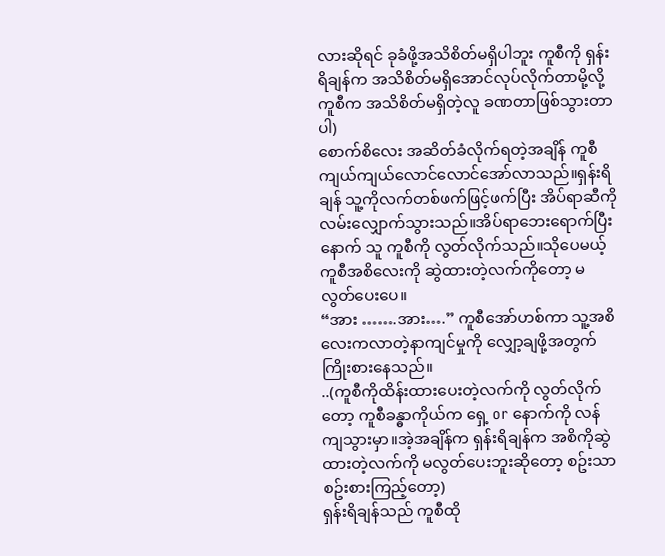လားဆိုရင် ခုခံဖို့အသိစိတ်မရှိပါဘူး ကူစီကို ရှန်းရိချန်က အသိစိတ်မရှိအောင်လုပ်လိုက်တာမို့လို့ ကူစီက အသိစိတ်မရှိတဲ့လူ ခဏတာဖြစ်သွားတာပါ)
စောက်စိလေး အဆိတ်ခံလိုက်ရတဲ့အချိန် ကူစီ ကျယ်ကျယ်လောင်လောင်အော်လာသည်။ရှန်းရိချန် သူ့ကိုလက်တစ်ဖက်ဖြင့်ဖက်ပြီး အိပ်ရာဆီကို လမ်းလျှောက်သွားသည်။အိပ်ရာဘေးရောက်ပြီးနောက် သူ ကူစီကို လွတ်လိုက်သည်။သိုပေမယ့် ကူစီအစိလေးကို ဆွဲထားတဲ့လက်ကိုတော့ မလွတ်ပေးပေ။
“အား …….အား….” ကူစီအော်ဟစ်ကာ သူ့အစိလေးကလာတဲ့နာကျင်မှုကို လျှော့ချဖို့အတွက် ကြိုးစားနေသည်။
..(ကူစီကိုထိန်းထားပေးတဲ့လက်ကို လွတ်လိုက်တော့ ကူစီခန္ဓာကိုယ်က ရှေ့ or နောက်ကို လန်ကျသွားမှာ။အဲ့အချိန်က ရှန်းရိချန်က အစိကိုဆွဲထားတဲ့လက်ကို မလွတ်ပေးဘူးဆိုတော့ စဥ်းသာစဥ်းစားကြည့်တော့)
ရှန်းရိချန်သည် ကူစီထို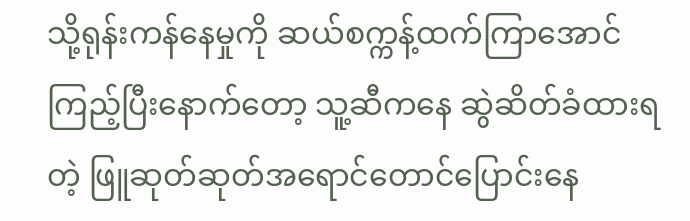သို့ရုန်းကန်နေမှုကို ဆယ်စက္ကန့်ထက်ကြာအောင် ကြည့်ပြီးနောက်တော့ သူ့ဆီကနေ ဆွဲဆိတ်ခံထားရတဲ့ ဖြူဆုတ်ဆုတ်အရောင်တောင်ပြောင်းနေ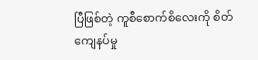ပြီဖြစ်တဲ့ ကူစီစောက်စိလေးကို စိတ်ကျေနပ်မှု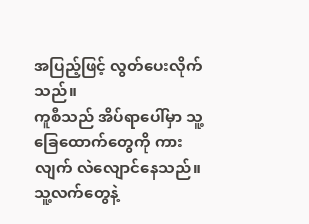အပြည့်ဖြင့် လွတ်ပေးလိုက်သည်။
ကူစီသည် အိပ်ရာပေါ်မှာ သူ့ခြေထောက်တွေကို ကားလျက် လဲလျောင်နေသည်။သူ့လက်တွေနဲ့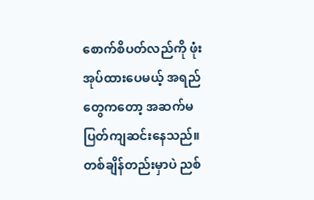စောက်စိပတ်လည်ကို ဖုံးအုပ်ထားပေမယ့် အရည်တွေကတော့ အဆက်မပြတ်ကျဆင်းနေသည်။တစ်ချိန်တည်းမှာပဲ ညစ်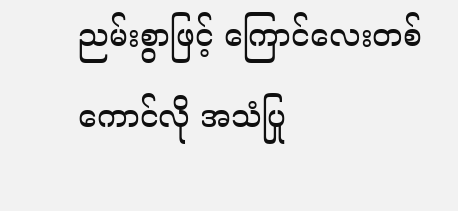ညမ်းစွာဖြင့် ကြောင်လေးတစ်ကောင်လို အသံပြု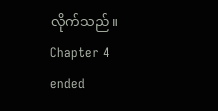လိုက်သည်။
Chapter 4 ended